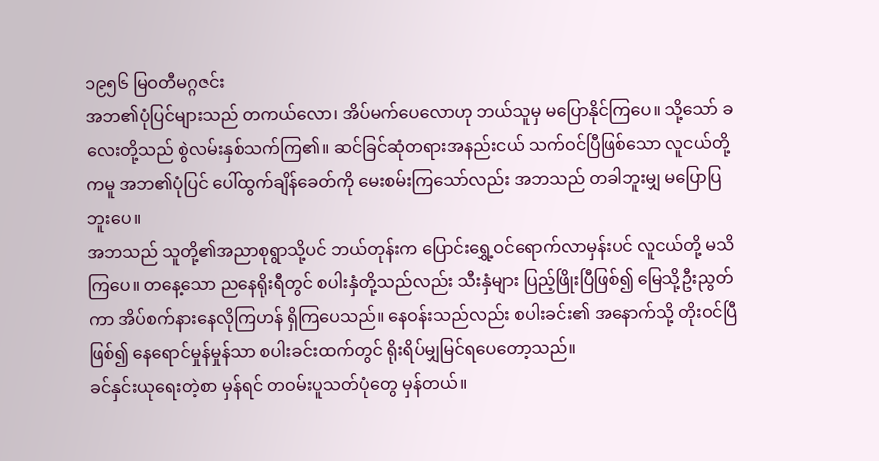၁၉၅၆ မြဝတီမဂ္ဂဇင်း
အဘ၏ပုံပြင်များသည် တကယ်လော၊ အိပ်မက်ပေလောဟု ဘယ်သူမှ မပြောနိုင်ကြပေ။ သို့သော် ခလေးတို့သည် စွဲလမ်းနှစ်သက်ကြ၏။ ဆင်ခြင်ဆုံတရားအနည်းငယ် သက်ဝင်ပြီဖြစ်သော လူငယ်တို့ကမူ အဘ၏ပုံပြင် ပေါ်ထွက်ချိန်ခေတ်ကို မေးစမ်းကြသော်လည်း အဘသည် တခါဘူးမျှ မပြောပြဘူးပေ။
အဘသည် သူတို့၏အညာစုရွာသို့ပင် ဘယ်တုန်းက ပြောင်းရွှေ့ဝင်ရောက်လာမှန်းပင် လူငယ်တို့ မသိကြပေ။ တနေ့သော ညနေရိုးရီတွင် စပါးနှံတို့သည်လည်း သီးနှံများ ပြည့်ဖြိုးပြီဖြစ်၍ မြေသို့ဦးညွတ်ကာ အိပ်စက်နားနေလိုကြဟန် ရှိကြပေသည်။ နေဝန်းသည်လည်း စပါးခင်း၏ အနောက်သို့ တိုးဝင်ပြီဖြစ်၍ နေရောင်မှုန်မှုန်သာ စပါးခင်းထက်တွင် ရိုးရိပ်မျှမြင်ရပေတော့သည်။
ခင်နှင်းယုရေးတဲ့စာ မှန်ရင် တဝမ်းပူသတ်ပုံတွေ မှန်တယ်။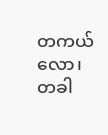တကယ်လော၊ တခါ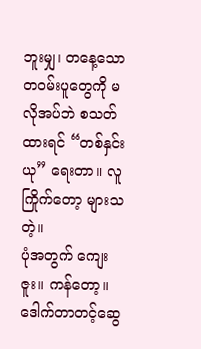ဘူးမျှ၊ တနေ့သော တဝမ်းပူတွေကို မလိုအပ်ဘဲ စသတ်ထားရင် “တစ်နှင်းယု” ရေးတာ။ လူကြိုက်တော့ များသတဲ့။
ပုံအတွက် ကျေးဇူး။ ကန်တော့။
ဒေါက်တာတင့်ဆွေ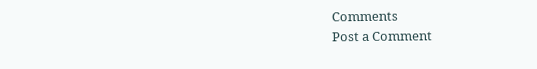Comments
Post a Comment